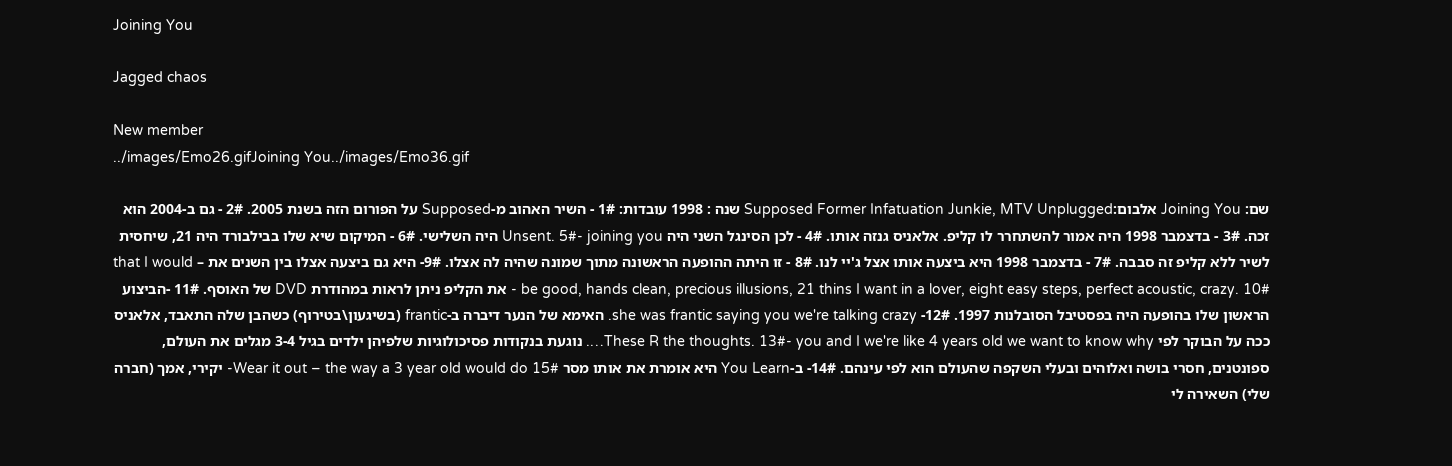Joining You

Jagged chaos

New member
../images/Emo26.gifJoining You../images/Emo36.gif

שם: Joining You אלבום:Supposed Former Infatuation Junkie, MTV Unplugged שנה : 1998 עובדות: 1# - השיר האהוב מ-Supposed על הפורום הזה בשנת 2005. 2# - גם ב-2004 הוא זכה. 3# - בדצמבר 1998 היה אמור להשתחרר לו קליפ. אלאניס גנזה אותו. 4# - לכן הסינגל השני היה Unsent. 5#- joining you היה השלישי. 6# - המיקום שיא שלו בבילבורד היה 21, שיחסית לשיר ללא קליפ זה סבבה. 7# - בדצמבר 1998 היא ביצעה אותו אצל ג'יי לנו. 8# - זו היתה ההופעה הראשונה מתוך שמונה שהיה לה אצלו. 9#- היא גם ביצעה אצלו בין השנים את – that I would be good, hands clean, precious illusions, 21 thins I want in a lover, eight easy steps, perfect acoustic, crazy. 10# - את הקליפ ניתן לראות במהודרת DVD של האוסף. 11# -הביצוע הראשון שלו בהופעה היה בפסטיבל הסובלנות 1997. 12#- she was frantic saying you we're talking crazy. האימא של הנער דיברה ב-frantic (בשיגעון\בטירוף) כשהבן שלה התאבד, אלאניס ככה על הבוקר לפי These R the thoughts. 13#- you and I we're like 4 years old we want to know why…. נוגעת בנקודות פסיכולוגיות שלפיהן ילדים בגיל 3-4 מגלים את העולם, ספונטנים, חסרי בושה ואלוהים ובעלי השקפה שהעולם הוא לפי עינהם. 14#- ב-You Learn היא אומרת את אותו מסר Wear it out – the way a 3 year old would do 15#- יקירי, אמך (חברה שלי) השאירה לי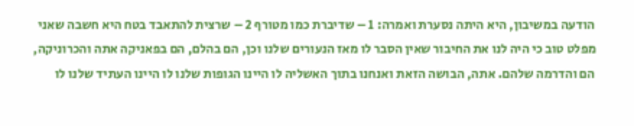הודעה במשיבון, היא היתה נסערת ואמרה: 1 – שדיברת כמו מטורף 2 – שרצית להתאבד בטח היא חשבה שאני מפלט טוב כי היה לנו את החיבור שאין הסבר לו מאז הנעורים שלנו וכן, הם בהלם, הם בפאניקה אתה והכרוניקה, הם והדרמה שלהם. אתה, הבושה הזאת ואנחנו בתוך האשליה לו היינו הגופות שלנו לו היינו העתיד שלנו לו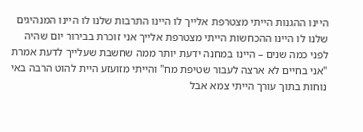היינו ההגנות הייתי מצטרפת אלייך לו היינו התרבות שלנו לו היינו המנהיגים שלנו לו היינו ההכחשות הייתי מצטרפת אלייך אני זוכרת בבירור יום שהיה לפני כמה שנים – היינו במחנה ידעת יותר ממה שחשבת שעלייך לדעת אמרת "אני בחיים לא ארצה לעבור שטיפת מח" והייתי מזועזע היית להוט הרבה באי נוחות בתוך עורך הייתי צמא אבל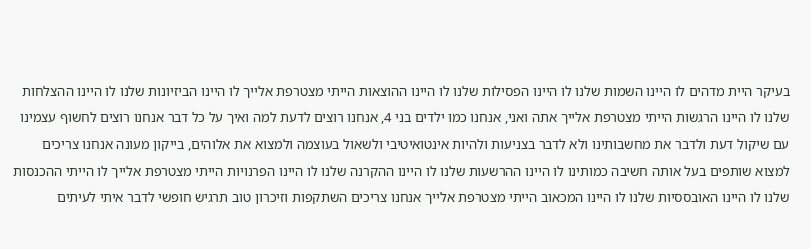בעיקר היית מדהים לו היינו השמות שלנו לו היינו הפסילות שלנו לו היינו ההוצאות הייתי מצטרפת אלייך לו היינו הביזיונות שלנו לו היינו ההצלחות שלנו לו היינו הרגשות הייתי מצטרפת אלייך אתה ואני, אנחנו כמו ילדים בני 4, אנחנו רוצים לדעת למה ואיך על כל דבר אנחנו רוצים לחשוף עצמינו עם שיקול דעת ולדבר את מחשבותינו ולא לדבר בצניעות ולהיות אינטואיטיבי ולשאול בעוצמה ולמצוא את אלוהים, בייקון מעונה אנחנו צריכים למצוא שותפים בעל אותה חשיבה כמותינו לו היינו ההרשעות שלנו לו היינו ההקרנה שלנו לו היינו הפרנויות הייתי מצטרפת אלייך לו הייתי ההכנסות שלנו לו היינו האובססיות שלנו לו היינו המכאוב הייתי מצטרפת אלייך אנחנו צריכים השתקפות וזיכרון טוב תרגיש חופשי לדבר איתי לעיתים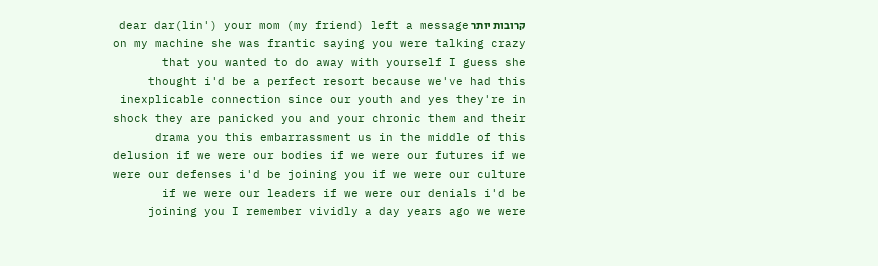קרובות יותר dear dar(lin') your mom (my friend) left a message on my machine she was frantic saying you were talking crazy that you wanted to do away with yourself I guess she thought i'd be a perfect resort because we've had this inexplicable connection since our youth and yes they're in shock they are panicked you and your chronic them and their drama you this embarrassment us in the middle of this delusion if we were our bodies if we were our futures if we were our defenses i'd be joining you if we were our culture if we were our leaders if we were our denials i'd be joining you I remember vividly a day years ago we were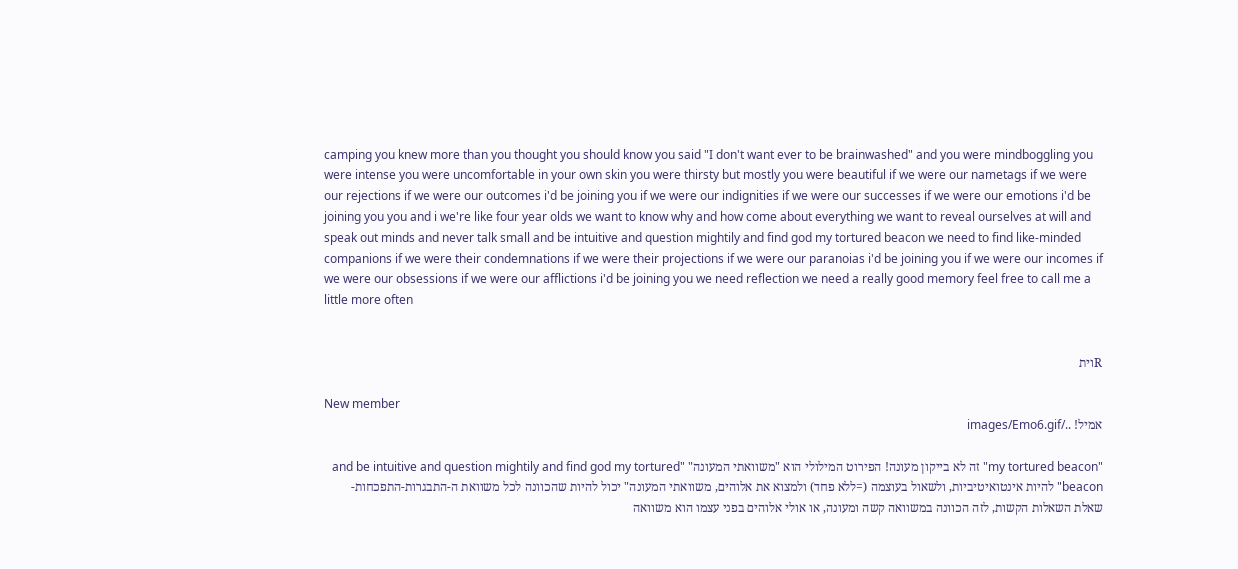camping you knew more than you thought you should know you said "I don't want ever to be brainwashed" and you were mindboggling you were intense you were uncomfortable in your own skin you were thirsty but mostly you were beautiful if we were our nametags if we were our rejections if we were our outcomes i'd be joining you if we were our indignities if we were our successes if we were our emotions i'd be joining you you and i we're like four year olds we want to know why and how come about everything we want to reveal ourselves at will and speak out minds and never talk small and be intuitive and question mightily and find god my tortured beacon we need to find like-minded companions if we were their condemnations if we were their projections if we were our paranoias i'd be joining you if we were our incomes if we were our obsessions if we were our afflictions i'd be joining you we need reflection we need a really good memory feel free to call me a little more often


Rוית

New member
אמיל! ../images/Emo6.gif

"my tortured beacon" זה לא בייקון מעונה! הפירוט המילולי הוא "משוואתי המעונה" "and be intuitive and question mightily and find god my tortured beacon" להיות אינטואיטיביות, ולשאול בעוצמה (=ללא פחד) ולמצוא את אלוהים, משוואתי המעונה" יכול להיות שהכוונה לכל משוואת ה-התבגרות-התפכחות-שאלת השאלות הקשות, לזה הכוונה במשוואה קשה ומעונה, או אולי אלוהים בפני עצמו הוא משוואה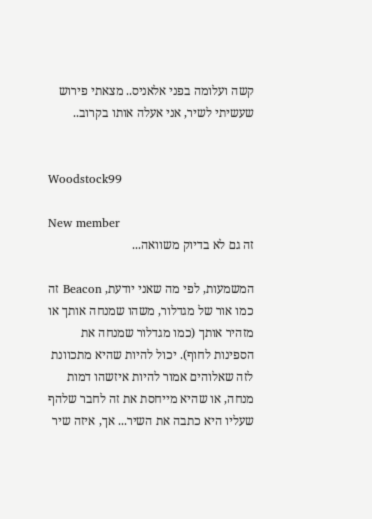קשה ועלומה בפני אלאניס.. מצאתי פירוש שעשיתי לשיר, אני אעלה אותו בקרוב..


Woodstock99

New member
זה גם לא בדיוק משוואה...

המשמעות, לפי מה שאני יודעת, Beacon זה כמו אור של מגדלור, משהו שמנחה אותך או מזהיר אותך (כמו מגדלור שמנחה את הספינות לחוף). יכול להיות שהיא מתכוונת לזה שאלוהים אמור להיות איזשהו דמות מנחה, או שהיא מייחסת את זה לחבר שלהף שעליו היא כתבה את השיר... אך, איזה שיר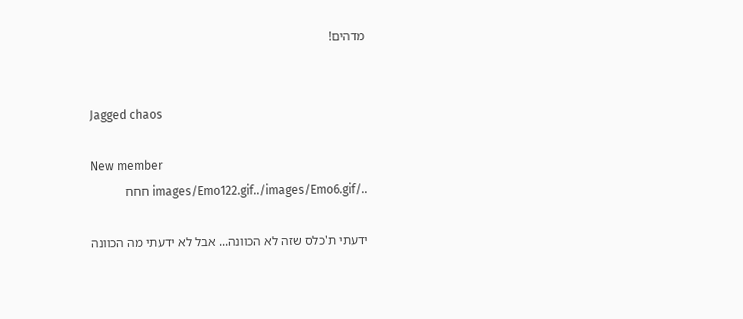מדהים!


Jagged chaos

New member
../images/Emo122.gif../images/Emo6.gif חחח

ידעתי ת'כלס שזה לא הכוונה... אבל לא ידעתי מה הכוונה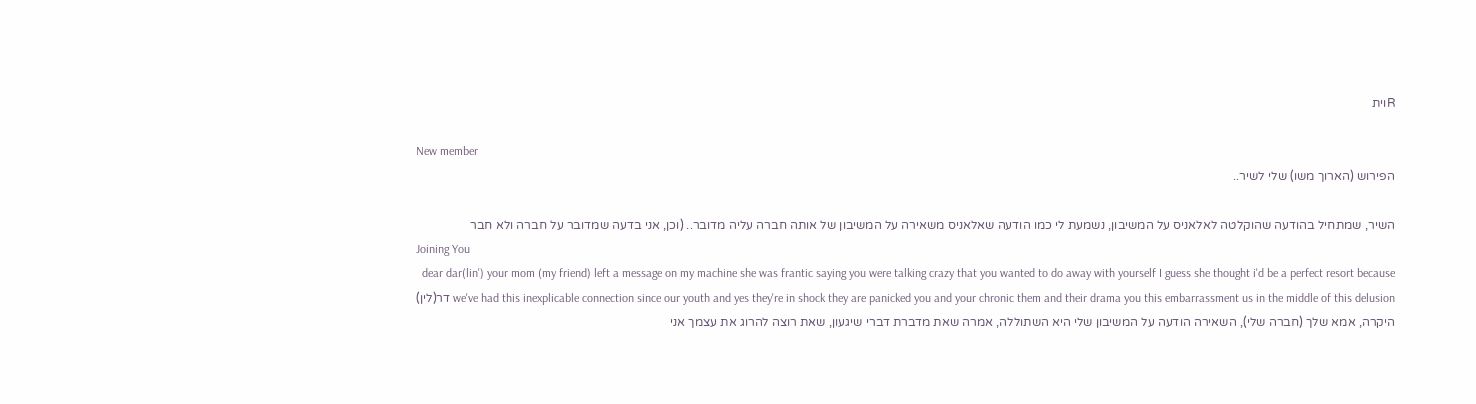Rוית

New member
הפירוש (הארוך משו) שלי לשיר..

השיר, שמתחיל בהודעה שהוקלטה לאלאניס על המשיבון, נשמעת לי כמו הודעה שאלאניס משאירה על המשיבון של אותה חברה עליה מדובר.. (וכן, אני בדעה שמדובר על חברה ולא חבר
Joining You
dear dar(lin') your mom (my friend) left a message on my machine she was frantic saying you were talking crazy that you wanted to do away with yourself I guess she thought i'd be a perfect resort because we've had this inexplicable connection since our youth and yes they're in shock they are panicked you and your chronic them and their drama you this embarrassment us in the middle of this delusion דר(לין) היקרה, אמא שלך (חברה שלי), השאירה הודעה על המשיבון שלי היא השתוללה, אמרה שאת מדברת דברי שיגעון, שאת רוצה להרוג את עצמך אני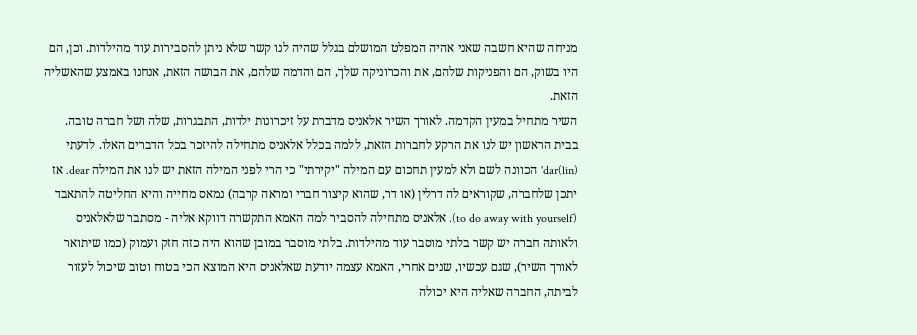מניחה שהיא חשבה שאני אהיה המפלט המושלם בגלל שהיה לנו קשר שלא ניתן להסבירות עוד מהילדות. וכן, הם היו בשוק, הם והפניקות שלהם, את והכרוניקה שלך, הם והדמה שלהם, את הבושה הזאת, אנחנו באמצע שהאשליה הזאת.
השיר מתחיל במעין הקדמה. לאורך השיר אלאניס מדברת על זיכרונות ילדות, התבגרות, שלה ושל חברה טובה. בבית הראשון יש לנו את הרקע לחברות הזאת, ללמה בכלל אלאניס מתחילה להיזכר בכל הדברים האלו. לדעתי (dar(lin' הכוונה לשם ולא למעין תחכום עם המילה "יקירתי" כי הרי לפני המילה הזאת יש לנו את המילה dear. אז יתכן שלחברה, שקוראים לה דרלין (או דר, שהוא קיצור חברי ומראה קרבה) נמאס מחייה והיא החליטה להתאבד (to do away with yourself). אלאניס מתחילה להסביר למה האמא התקשרה דווקא אליה - מסתבר שלאלאניס ולאותה חברה יש קשר בלתי מוסבר עוד מהילדות. בלתי מוסבר במובן שהוא היה כזה חזק ועמוק (כמו שיתואר לאורך השיר), שגם עכשיו, שנים אחרי, האמא עצמה יודעת שאלאניס היא המוצא הכי בטוח וטוב שיכול לעזור לביתה, החברה שאליה היא יכולה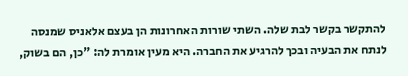להתקשר בקשר לבת שלה. השתי שורות האחרונות הן בעצם אלאניס שמנסה לנתח את הבעיה ובכך להרגיע את החברה. היא מעין אומרת לה: "כן, הם בשוק,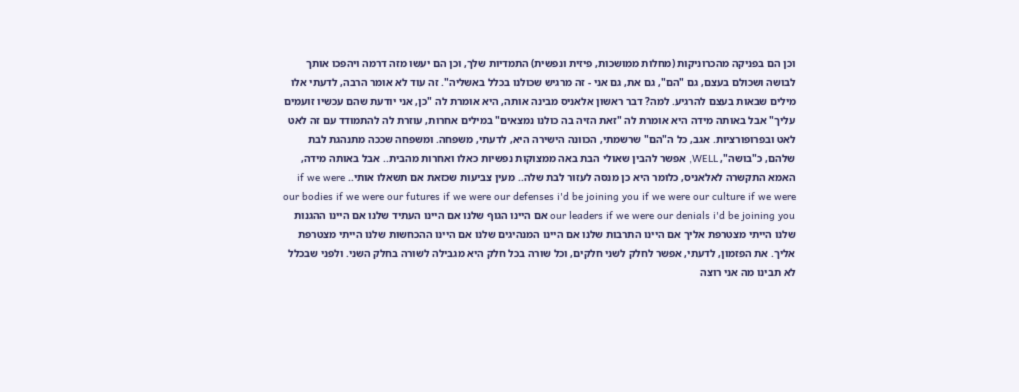וכן הם בפניקה מהכרוניקות (מחלות ממושכות, פיזית ונפשית) התמדיות שלך, וכן הם יעשו מזה דרמה ויהפכו אותך לבושה ושכולם בעצם, גם "הם", גם את, גם אני - זה מרגיש שכולנו בכלל באשליה". זה עוד לא אומר הרבה, לדעתי אלו מילים שבאות בעצם להרגיע. למה? דבר ראשון אלאניס מבינה אותה, היא אומרת לה "כן, אני יודעת שהם עכשיו זועמים עליך" אבל באותה מידה היא אומרת לה "זאת הזיה בה כולנו נמצאים" במילים אחרות, עוזרת לה להתמודד עם זה לאט לאט ובפרופורציות. אגב, כל ה"הם" שרשמתי, הכוונה הישירה היא, לדעתי, משפחה. ומשפחה שככה מתנהגת לבת שלהם, כ"בושה", WELL, אפשר להבין שאולי הבת באה ממצוקות נפשיות כאלו ואחרות מהבית.. אבל באותה מידה, האמא התקשרה לאלאניס, כלומר היא כן מנסה לעזור לבת שלה.. מעין צביעות שכזאת אם תשאלו אותי.. if we were our bodies if we were our futures if we were our defenses i'd be joining you if we were our culture if we were our leaders if we were our denials i'd be joining you אם היינו הגוף שלנו אם היינו העתיד שלנו אם היינו ההגנות שלנו הייתי מצטרפת אליך אם היינו התרבות שלנו אם היינו המנהיגים שלנו אם היינו ההכחשות שלנו הייתי מצטרפת אליך. את הפזמון, לדעתי, אפשר לחלק לשני חלקים, וכל שורה בכל חלק היא מגבילה לשורה בחלק השני. ולפני שבכלל לא תבינו מה אני רוצה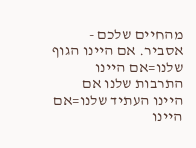מהחיים שלכם - אסביר. אם היינו הגוף שלנו=אם היינו התרבות שלנו אם היינו העתיד שלנו=אם היינו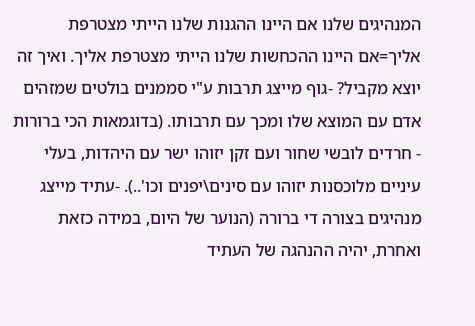המנהיגים שלנו אם היינו ההגנות שלנו הייתי מצטרפת אליך=אם היינו ההכחשות שלנו הייתי מצטרפת אליך. ואיך זה יוצא מקביל? -גוף מייצג תרבות ע"י סממנים בולטים שמזהים אדם עם המוצא שלו ומכך עם תרבותו. (בדוגמאות הכי ברורות - חרדים לובשי שחור ועם זקן יזוהו ישר עם היהדות, בעלי עיניים מלוכסנות יזוהו עם סינים\יפנים וכו'..). -עתיד מייצג מנהיגים בצורה די ברורה (הנוער של היום, במידה כזאת ואחרת, יהיה ההנהגה של העתיד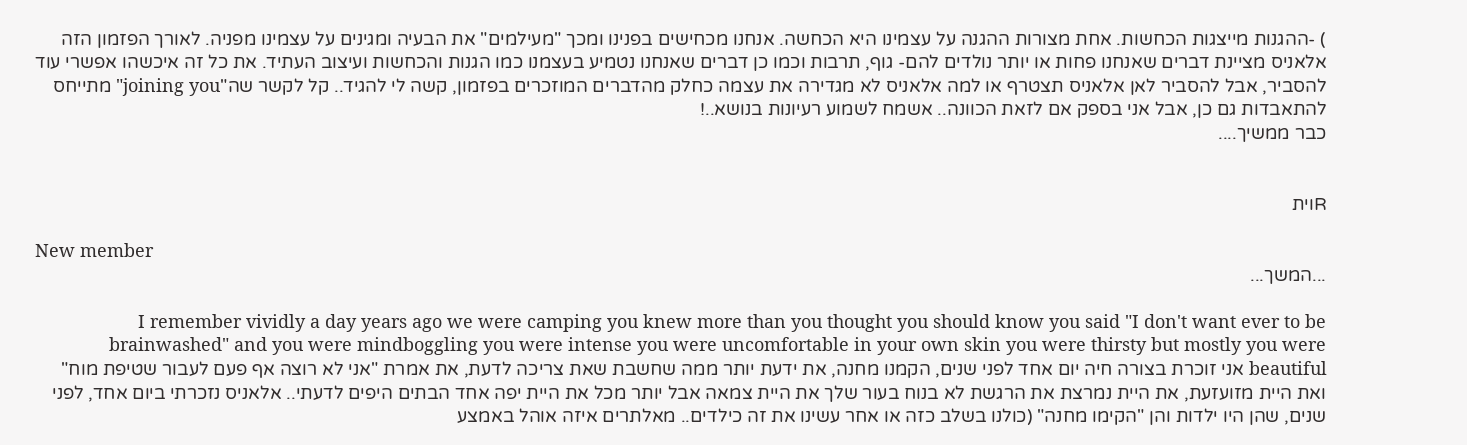) -ההגנות מייצגות הכחשות. אחת מצורות ההגנה על עצמינו היא הכחשה. אנחנו מכחישים בפנינו ומכך "מעילמים" את הבעיה ומגינים על עצמינו מפניה. לאורך הפזמון הזה אלאניס מציינת דברים שאנחנו פחות או יותר נולדים להם- גוף, תרבות וכמו כן דברים שאנחנו נטמיע בעצמנו כמו הגנות והכחשות ועיצוב העתיד. את כל זה איכשהו אפשרי עוד להסביר, אבל להסביר לאן אלאניס תצטרף או למה אלאניס לא מגדירה את עצמה כחלק מהדברים המוזכרים בפזמון, קשה לי להגיד.. קל לקשר שה"joining you" מתייחס להתאבדות גם כן, אבל אני בספק אם לזאת הכוונה.. אשמח לשמוע רעיונות בנושא..!
כבר ממשיך....


Rוית

New member
...המשך...

I remember vividly a day years ago we were camping you knew more than you thought you should know you said "I don't want ever to be brainwashed" and you were mindboggling you were intense you were uncomfortable in your own skin you were thirsty but mostly you were beautiful אני זוכרת בצורה חיה יום אחד לפני שנים, הקמנו מחנה, את ידעת יותר ממה שחשבת שאת צריכה לדעת, את אמרת "אני לא רוצה אף פעם לעבור שטיפת מוח" ואת היית מזועזעת, את היית נמרצת את הרגשת לא בנוח בעור שלך את היית צמאה אבל יותר מכל את היית יפה אחד הבתים היפים לדעתי.. אלאניס נזכרתי ביום אחד, לפני שנים, שהן היו ילדות והן "הקימו מחנה" (כולנו בשלב כזה או אחר עשינו את זה כילדים.. מאלתרים איזה אוהל באמצע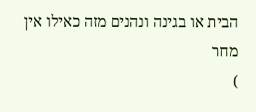הבית או בגינה ונהנים מזה כאילו אין מחר
)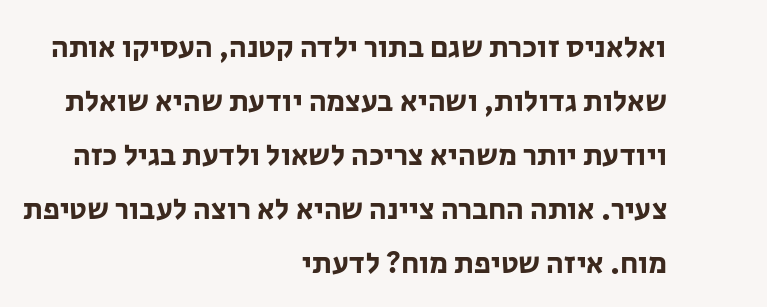ואלאניס זוכרת שגם בתור ילדה קטנה, העסיקו אותה שאלות גדולות, ושהיא בעצמה יודעת שהיא שואלת ויודעת יותר משהיא צריכה לשאול ולדעת בגיל כזה צעיר. אותה החברה ציינה שהיא לא רוצה לעבור שטיפת מוח. איזה שטיפת מוח? לדעתי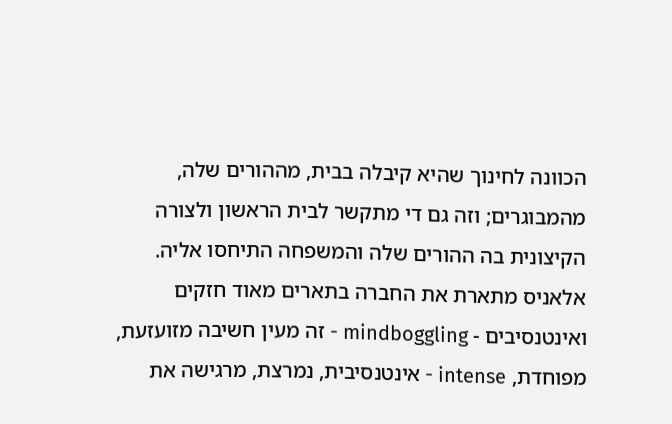הכוונה לחינוך שהיא קיבלה בבית, מההורים שלה, מהמבוגרים; וזה גם די מתקשר לבית הראשון ולצורה הקיצונית בה ההורים שלה והמשפחה התיחסו אליה. אלאניס מתארת את החברה בתארים מאוד חזקים ואינטנסיבים - mindboggling - זה מעין חשיבה מזועזעת, מפוחדת, intense - אינטנסיבית, נמרצת, מרגישה את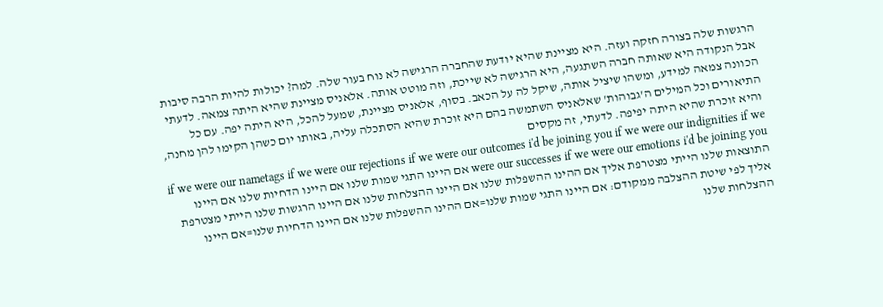הרגשות שלה בצורה חזקה ועזה. היא מציינת שהיא יודעת שהחברה הרגישה לא נוח בעור שלה. למה? יכולות להיות הרבה סיבות אבל הנקודה היא שאותה חברה השתגעה, היא הרגישה לא שייכת, וזה מוטט אותה. אלאניס מציינת שהיא היתה צמאה. לדעתי הכוונה צמאה למידע, ומשהו שיציל אותה, שיקל לה על הכאב. בסוף, אלאניס מציינת, שמעל להכל, היא היתה יפה. עם כל התיאורים וכל המילים ה'גבוהות' שאלאניס השתמשה בהם היא זוכרת שהיא הסתכלה עליה, באותו יום כשהן הקימו להן מחנה, והיא זוכרת שהיא היתה יפיפה. לדעתי, זה מקסים
if we were our nametags if we were our rejections if we were our outcomes i'd be joining you if we were our indignities if we were our successes if we were our emotions i'd be joining you אם היינו התגי שמות שלנו אם היינו הדחיות שלנו אם היינו התוצאות שלנו הייתי מצטרפת אליך אם ההינו ההשפלות שלנו אם היינו ההצלחות שלנו אם היינו הרגשות שלנו הייתי מצטרפת אליך לפי שיטת ההצלבה ממקודם: אם היינו התגי שמות שלנו=אם ההינו ההשפלות שלנו אם היינו הדחיות שלנו=אם היינו ההצלחות שלנו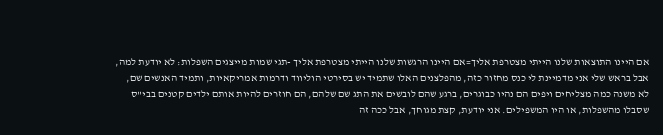אם היינו התוצאות שלנו הייתי מצטרפת אליך=אם היינו הרגשות שלנו הייתי מצטרפת אליך -תגי שמות מייצגים השפלות: לא יודעת למה, אבל בראש שלי אני מדמיינת לי כנס מחזור כזה, מהפלצנים האלו שתמיד יש בסירטי הוליווד ודרמות אמריקאיות, ותמיד האנשים שם, לא משנה כמה מצליחים ויפים הם נהיו כבוגרים, ברגע שהם לובשים את התג שם שלהם, הם חוזרים להיות אותם ילדים קטנים בבי"ס שסבלו מהשפלות, או היו המשפילים. אני יודעת, קצת מגוחך, אבל ככה זה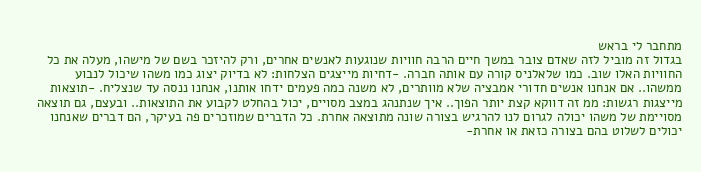מתחבר לי בראש
בגדול זה מוביל לזה שאדם צובר במשך חיים הרבה חוויות שנוגעות לאנשים אחרים, ורק להיזכר בשם של מישהו, מעלה את כל החוויות האלו שוב. כמו שלאלניס קורה עם אותה חברה. -דחיות מייצגים הצלחות: לא בדיוק יצוג כמו משהו שיכול לנבוע ממשהו.. אם אנחנו אנשים חדורי אמבציה שלא מוותרים, לא משנה כמה פעמים ידחו אותנו, אנחנו ננסה עד שנצליח. -תוצאות מייצגות רגשות: ממ זה דווקא קצת יותר הפוך.. איך שנתנהג במצב מסויים, יכול בהחלט לקבוע את התוצאות.. ובעצם, גם תוצאה מסויימת של משהו יכולה לגרום לנו להרגיש בצורה שונה מתוצאה אחרת. כל הדברים שמוזכרים פה בעיקר, הם דברים שאנחנו יכולים לשלוט בהם בצורה כזאת או אחרת-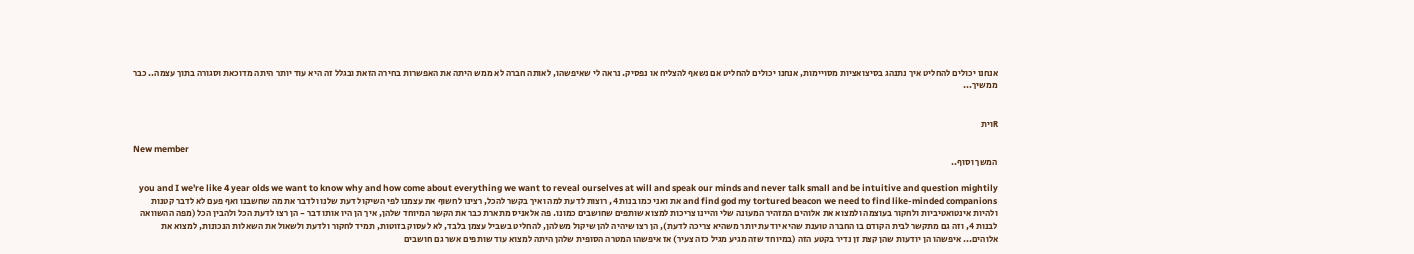אנחנו יכולים להחליט איך נתנהג בסיצואציות מסויימות, אנחנו יכולים להחליט אם נשאף להצליח או נפסיק. נראה לי שאיפשהו, לאותה חברה לא ממש היתה את האפשרות בחירה הזאת ובגלל זה היא עוד יותר היתה מדוכאת וסגורה בתוך עצמה.. כבר ממשיך...


Rוית

New member
המשך וסוף..

you and I we're like 4 year olds we want to know why and how come about everything we want to reveal ourselves at will and speak our minds and never talk small and be intuitive and question mightily and find god my tortured beacon we need to find like-minded companions את ואני כמו בנות 4, רוצות לדעת למה ואיך בקשר להכל, רצינו לחשוף את עצמנו לפי השיקול דעת שלנו ולדבר את מה שחשבנו ואף פעם לא לדבר קטנות ולהיות אינטואטיביות ולחקור בעוצמה ולמצוא את אלוהים המזהיר המעונה שלי והיינו צריכות למצוא שותפים שחושבים כמונו. פה אלאניס מתארת כבר את הקשר המיוחד שלהן, איך הן היו אותו דבר - הן רצו לדעת הכל ולהבין הכל (מפה ההשוואה לבנות 4, וזה גם מתקשר לבית הקודם בו החברה טוענת שהיא יודעת יותר משהיא צריכה לדעת), הן רצו שיהיה להן שיקול משלהן, להחליט בשביל עצמן בלבד, לא לעסוק בזוטות, תמיד לחקור ולדעת ולשאול את השאלות הנכונות, למצוא את אלוהים... איפשהו הן יודעות שהן קצת זן נדיר בקטע הזה (במיוחד שזה מגיע מגיל כזה צעיר) אז איפשהו המטרה הסופית שלהן היתה למצוא עוד שותפים אשר גם חושבים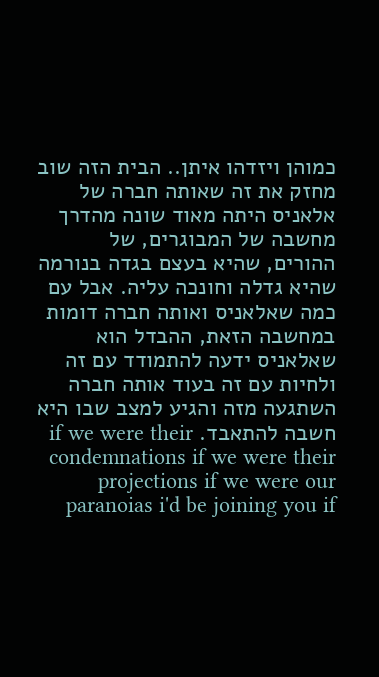כמוהן ויזדהו איתן.. הבית הזה שוב מחזק את זה שאותה חברה של אלאניס היתה מאוד שונה מהדרך מחשבה של המבוגרים, של ההורים, שהיא בעצם בגדה בנורמה שהיא גדלה וחונכה עליה. אבל עם כמה שאלאניס ואותה חברה דומות במחשבה הזאת, ההבדל הוא שאלאניס ידעה להתמודד עם זה ולחיות עם זה בעוד אותה חברה השתגעה מזה והגיע למצב שבו היא חשבה להתאבד. if we were their condemnations if we were their projections if we were our paranoias i'd be joining you if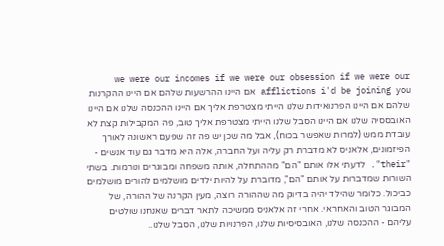we were our incomes if we were our obsession if we were our afflictions i'd be joining you אם היינו ההרשעות שלהם אם היינו ההקרנות שלהם אם היינו הפרנואידות שלנו הייתי מצטרפת אליך אם היינו ההכנסה שלנו אם היינו האובססיה שלנו אם היינו הסבל שלנו הייתי מצטרפת אליך טוב, פה המקבילות קצת לא עובדת ממש (למרות שאפשר בכוח), אבל מה שכן יש פה זה שפעם ראשונה לאורך הפיזמונים, אלאניס לא מדברת רק עליה ועל החברה, אלה היא מדבר גם עוד אנשים - "their". לדעתי אלו אותם "הם" מההתחלה, אותה משפחה ומבוגרים ונורמות. בשתי השורות שמדברות על אותם "הם", מדוברת על להיות ילדים מושלמים להורים מושלמים כביכול. כלומר שהילד יהיה בדיוק מה שההורה רוצה, מעין הקרנה של ההורה, של המבוגר הטוב והאחראי. אחרי זה אלאניס ממשיכה לתאר דברים שאנחנו שולטים עליהם - ההכנסה שלנו, האובסיסיות שלנו, הפרנויות שלנו, הסבל שלנו..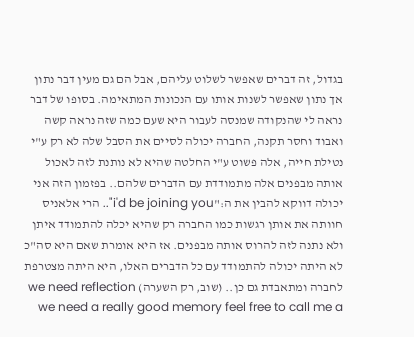בגדול, זה דברים שאפשר לשלוט עליהם, אבל הם גם מעין דבר נתון אך נתון שאפשר לשנות אותו עם הנכונות המתאימה. בסופו של דבר נראה לי שהנקודה שמנסה לעבור היא שעם כמה שזה נראה קשה ואבוד וחסר תקנה, החברה יכולה לסיים את הסבל שלה לא רק ע"י נטילת חייה, אלה פשוט ע"י החלטה שהיא לא נותנת לזה לאכול אותה מבפנים אלה מתמודדת עם הדברים שלהם.. בפזמון הזה אני יכולה דווקא להבין את ה:"i'd be joining you".. הרי אלאניס חוותה את אותן רגשות כמו החברה רק שהיא יכלה להתמודד איתן ולא נתנה לזה להרוס אותה מבפנים. אז היא אומרת שאם היא סה"כ לא היתה יכולה להתמודד עם כל הדברים האלו, היא היתה מצטרפת לחברה ומתאבדת גם כן.. (שוב, רק השערה) we need reflection we need a really good memory feel free to call me a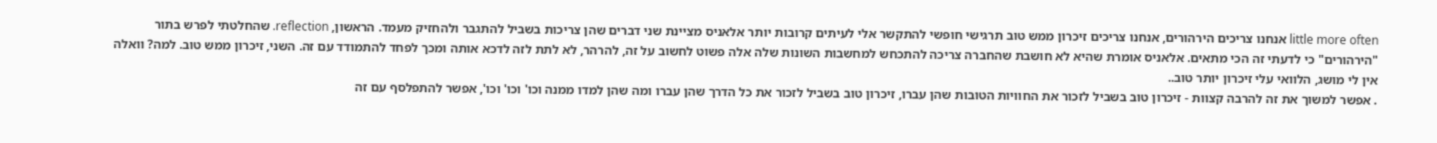little more often אנחנו צריכים הירהורים, אנחנו צריכים זיכרון ממש טוב תרגישי חופשי להתקשר אלי לעיתים קרובות יותר אלאניס מציינת שני דברים שהן צריכות בשביל להתגבר ולהחזיק מעמד. הראשון, reflection. שהחלטתי לפרש בתור "הירהורים" כי לדעתי זה הכי מתאים. אלאניס אומרת שהיא לא חושבת שהחברה צריכה להתכחש למחשבות השונות שלה אלה פשוט לחשוב על זה, להרהר, לא לתת לזה לדכא אותה ומכך לפחד להתמודד עם זה. השני, זיכרון ממש טוב. למה? וואלה אין לי מושג, הלוואי עלי זיכרון יותר טוב..
. אפשר למשוך את זה להרבה קצוות - זיכרון טוב בשביל לזכור את החוויות הטובות שהן עברו, זיכרון טוב בשביל לזכור את כל הדרך שהן עברו ומה שהן למדו ממנה וכו' וכו' וכו', אפשר להתפלסף עם זה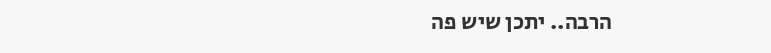הרבה.. יתכן שיש פה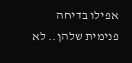אפילו בדיחה פנימית שלהן.. לא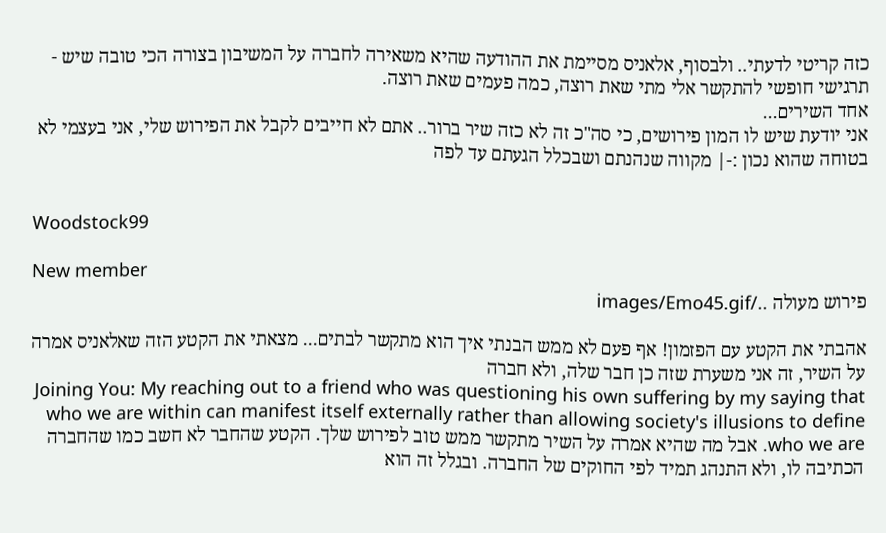כזה קריטי לדעתי.. ולבסוף, אלאניס מסיימת את ההודעה שהיא משאירה לחברה על המשיבון בצורה הכי טובה שיש - תרגישי חופשי להתקשר אלי מתי שאת רוצה, כמה פעמים שאת רוצה.
אחד השירים...
אני יודעת שיש לו המון פירושים, כי סה"כ זה לא כזה שיר ברור.. אתם לא חייבים לקבל את הפירוש שלי, אני בעצמי לא בטוחה שהוא נכון :-| מקווה שנהנתם ושבכלל הגעתם עד לפה


Woodstock99

New member
פירוש מעולה ../images/Emo45.gif

אהבתי את הקטע עם הפזמון! אף פעם לא ממש הבנתי איך הוא מתקשר לבתים... מצאתי את הקטע הזה שאלאניס אמרה על השיר, זה אני משערת שזה כן חבר שלה, ולא חברה
Joining You: My reaching out to a friend who was questioning his own suffering by my saying that who we are within can manifest itself externally rather than allowing society's illusions to define who we are. אבל מה שהיא אמרה על השיר מתקשר ממש טוב לפירוש שלך. הקטע שהחבר לא חשב כמו שהחברה הכתיבה לו, ולא התנהג תמיד לפי החוקים של החברה. ובגלל זה הוא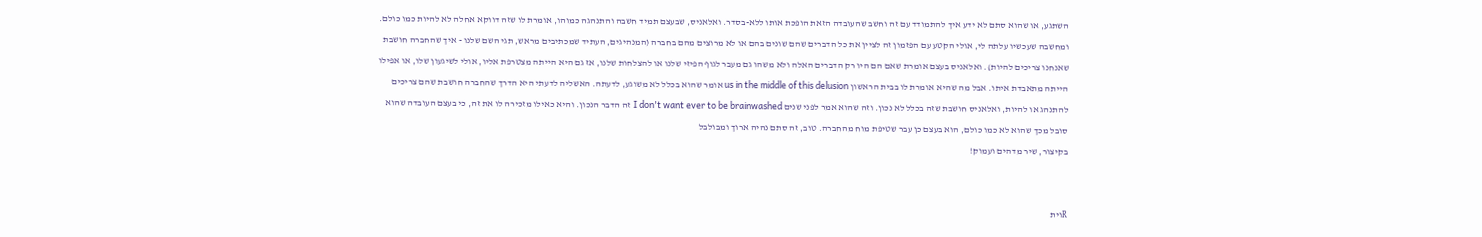השתגע, או שהוא סתם לא ידע איך להתמודד עם זה וחשב שהעובדה הזאת הופכת אותו ללא-בסדר. ואלאניס, שבעצם תמיד חשבה והתנהגה כמוהו, אומרת לו שזה דווקא אחלה לא להיות כמו כולם. ומחשבה שעכשיו עלתה לי, אולי הקטע עם הפזמון זה לציין את כל הדברים שהם שונים בהם או לא מרוצים מהם בחברה (המנהיגים, העתיד שמכתיבים מראש, תגי השם שלנו - איך שהחברה חושבת שאנחנו צריכים להיות). ואלאניס בעצם אומרת שאם הם היו רק הדברים האלה ולא משהו גם מעבר לגוף הפיזי שלנו או להצלחות שלנו, אז גם היא הייתה מצטרפת אליו, אולי לשיגעון שלו, או אפילו הייתה מתאבדת איתו. אבל מה שהיא אומרת לו בבית הראשון us in the middle of this delusion אומר שהוא בכלל לא משוגע, לדעתה. האשליה לדעתי היא הדרך שהחברה חושבת שהם צריכים להתנהג או להיות, ואלאניס חושבת שזה בכלל לא נכון. וזה שהוא אמר לפני שנים I don't want ever to be brainwashed זה הדבר הנכון. והיא כאילו מזכירה לו את זה, כי בעצם העובדה שהוא סובל מכך שהוא לא כמו כולם, הוא בעצם כן עבר שטיפת מוח מהחברה. טוב, זה סתם נהיה ארוך ומבולבל
בקיצור, שיר מדהים ועמוק!


Rוית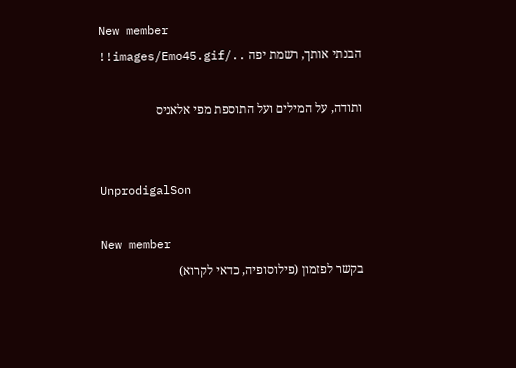New member
הבנתי אותך, רשמת יפה ../images/Emo45.gif!!

ותודה, על המילים ועל התוספת מפי אלאניס


UnprodigalSon

New member
בקשר לפזמון (פילוסופיה, כדאי לקרוא)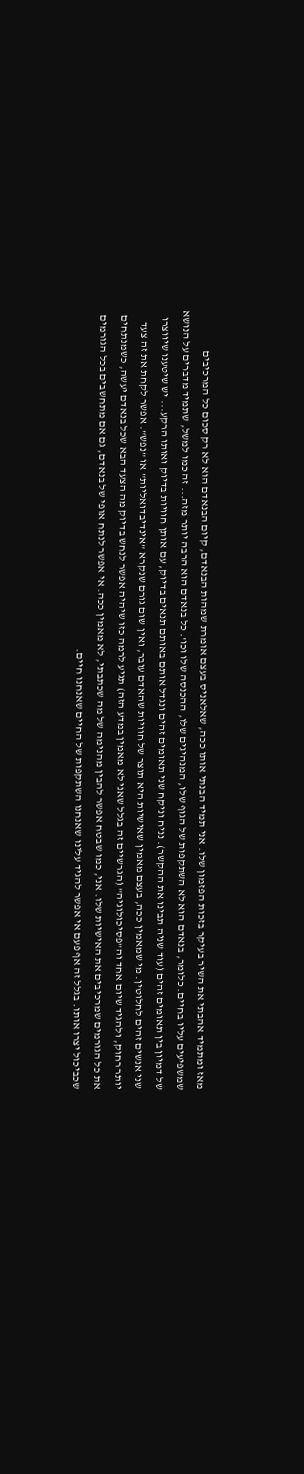מאז ומתמיד אהבתי את השיר בעיקר בזכות הפזמון שלו. אני תמיד הבנתי אותו ככה, שאלאניס בעצם אומרת שמהות הבנאדם, קיום הבנאדם הוא לא רק סכום כל המרכיבים שמשפיעים עליו בחיים. כלומר, בנאדם הוא לא השתקפות של הגוף שלו, המנהיגים שלו, ההכנסה שלו וכו'. כל בנאדם הוא הרבה יותר מזה... זה כמו למשל, שתמיד מדברים על הנושא של דמיון בין תאומים זהים (עוד שניה תבינו את ההקשר). נניח וניקח שני תאומים זהים ונגדל אותם באותם תנאים בדיוק, עם אותן חוויות בדיוק ואותו הרקע... יש שיטענו שיווצרו שני אנשים זהים לחלוטין. מי שמאמין ככה, בעצם מאמין שאישיות היא תוצר של חוויות שהאדם עובר, ואין שום גורם שנקרא "אינדיבדואליות" או "נפש". אפשר לקחת את זה צעד יותר רחוק, ולהגיד שיום אחד וה"פסיכולוגיה" (הגרשיים זה בגלל שאני לא מאמין במדע הזה) תגיע לרמה כזו שיהיה אפשר לנחש בדיוק מה הצעד הבא שכל בנאדם יעשה, כשמנתחים את כל הגורמים שמרכיבים את האישיות שלו. אני, כמו שבטח אפשר להבין מהנימה של מה שכתבתי, לא מאמין ככה. אי אפשר לנתח אופי של בנאדם, גם אם מתחשבים בכל הגורמים שכביכול יצרו אותו. בגלל זה אף פעם אי אפשר להגיד עלינו שאנחנו השתקפות של החיים שאנחנו חיים.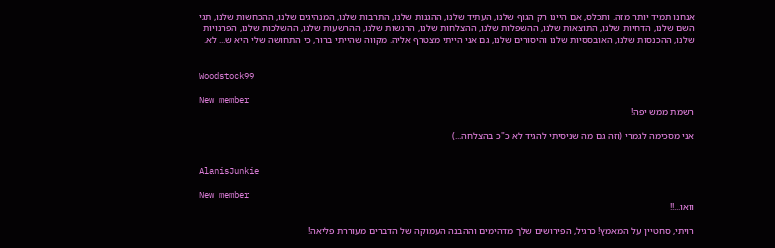אנחנו תמיד יותר מזה. ותכלס, אם היינו רק הגוף שלנו, העתיד שלנו, ההגנות שלנו, התרבות שלנו, המנהיגים שלנו, ההכחשות שלנו, תגי השם שלנו, הדחיות שלנו, התוצאות שלנו, ההשפלות שלנו, ההצלחות שלנו, הרגשות שלנו, ההרשעות שלנו, ההשלכות שלנו, הפרנויות שלנו, ההכנסות שלנו, האובססיות שלנו והיסורים שלנו, גם אני הייתי מצטרף אליה. מקווה שהייתי ברור, כי התחושה שלי היא ש... לא.


Woodstock99

New member
רשמת ממש יפה!

אני מסכימה לגמרי (וזה גם מה שניסיתי להגיד לא כ"כ בהצלחה...)


AlanisJunkie

New member
וואו...!!

רויתי, סחטיין על המאמץ! כרגיל, הפירושים שלך מדהימים וההבנה העמוקה של הדברים מעוררת פליאה!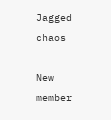Jagged chaos

New member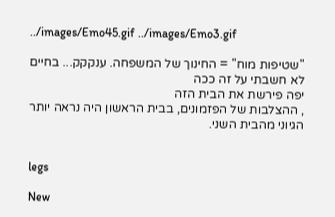../images/Emo45.gif ../images/Emo3.gif

"שטיפות מוח" = החינוך של המשפחה. ענקקק... בחיים לא חשבתי על זה ככה
יפה פירשת את הבית הזה
, ההצלבות של הפזמונים, בבית הראשון היה נראה יותר הגיוני מהבית השני.


legs

New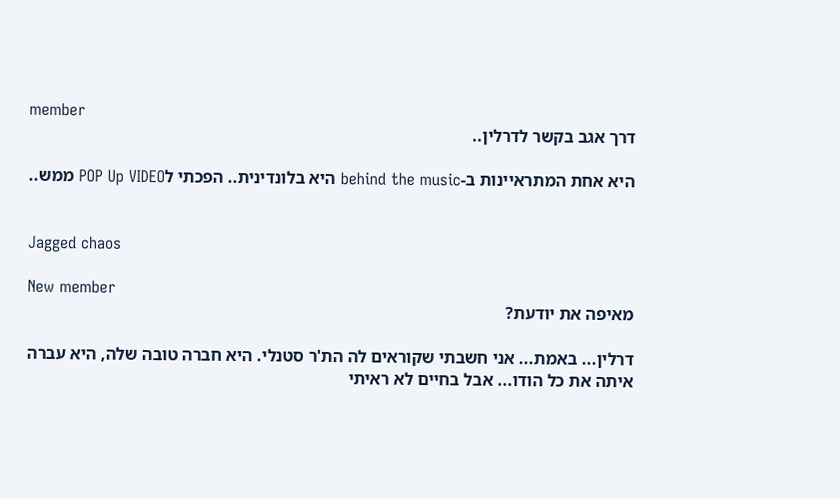member
דרך אגב בקשר לדרלין..

היא אחת המתראיינות ב-behind the music היא בלונדינית.. הפכתי לPOP Up VIDEO ממש..


Jagged chaos

New member
מאיפה את יודעת?

דרלין... באמת... אני חשבתי שקוראים לה הת'ר סטנלי. היא חברה טובה שלה, היא עברה איתה את כל הודו... אבל בחיים לא ראיתי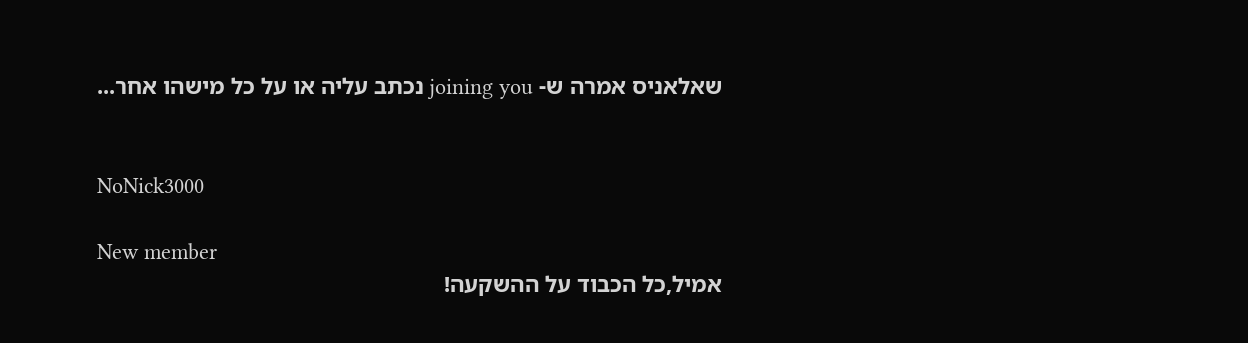שאלאניס אמרה ש- joining you נכתב עליה או על כל מישהו אחר...


NoNick3000

New member
אמיל,כל הכבוד על ההשקעה!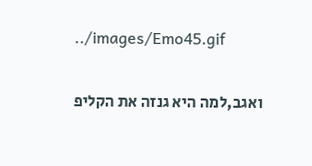../images/Emo45.gif

ואגב,למה היא גנזה את הקליפ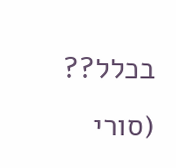בכלל?? (סורי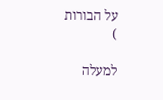על הבורות
)

למעלה